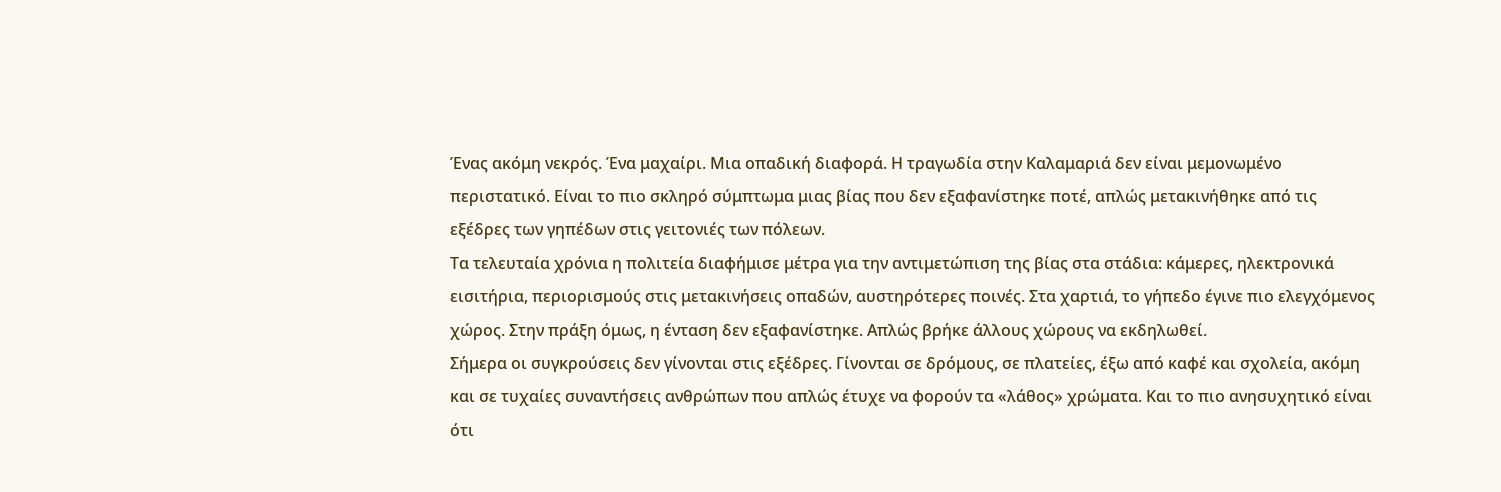Ένας ακόμη νεκρός. Ένα μαχαίρι. Μια οπαδική διαφορά. Η τραγωδία στην Καλαμαριά δεν είναι μεμονωμένο περιστατικό. Είναι το πιο σκληρό σύμπτωμα μιας βίας που δεν εξαφανίστηκε ποτέ, απλώς μετακινήθηκε από τις εξέδρες των γηπέδων στις γειτονιές των πόλεων.
Τα τελευταία χρόνια η πολιτεία διαφήμισε μέτρα για την αντιμετώπιση της βίας στα στάδια: κάμερες, ηλεκτρονικά εισιτήρια, περιορισμούς στις μετακινήσεις οπαδών, αυστηρότερες ποινές. Στα χαρτιά, το γήπεδο έγινε πιο ελεγχόμενος χώρος. Στην πράξη όμως, η ένταση δεν εξαφανίστηκε. Απλώς βρήκε άλλους χώρους να εκδηλωθεί.
Σήμερα οι συγκρούσεις δεν γίνονται στις εξέδρες. Γίνονται σε δρόμους, σε πλατείες, έξω από καφέ και σχολεία, ακόμη και σε τυχαίες συναντήσεις ανθρώπων που απλώς έτυχε να φορούν τα «λάθος» χρώματα. Και το πιο ανησυχητικό είναι ότι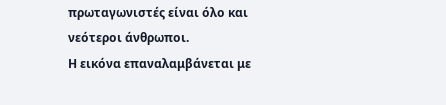πρωταγωνιστές είναι όλο και νεότεροι άνθρωποι.
Η εικόνα επαναλαμβάνεται με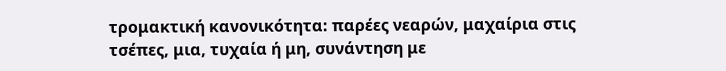τρομακτική κανονικότητα: παρέες νεαρών, μαχαίρια στις τσέπες, μια, τυχαία ή μη, συνάντηση με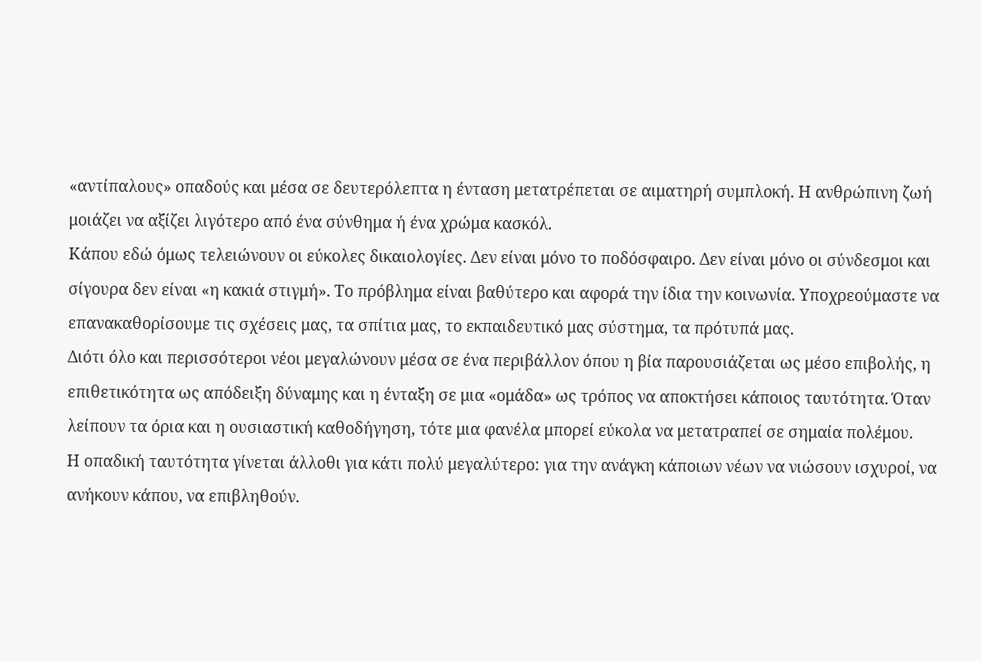«αντίπαλους» οπαδούς και μέσα σε δευτερόλεπτα η ένταση μετατρέπεται σε αιματηρή συμπλοκή. Η ανθρώπινη ζωή μοιάζει να αξίζει λιγότερο από ένα σύνθημα ή ένα χρώμα κασκόλ.
Κάπου εδώ όμως τελειώνουν οι εύκολες δικαιολογίες. Δεν είναι μόνο το ποδόσφαιρο. Δεν είναι μόνο οι σύνδεσμοι και σίγουρα δεν είναι «η κακιά στιγμή». Το πρόβλημα είναι βαθύτερο και αφορά την ίδια την κοινωνία. Υποχρεούμαστε να επανακαθορίσουμε τις σχέσεις μας, τα σπίτια μας, το εκπαιδευτικό μας σύστημα, τα πρότυπά μας.
Διότι όλο και περισσότεροι νέοι μεγαλώνουν μέσα σε ένα περιβάλλον όπου η βία παρουσιάζεται ως μέσο επιβολής, η επιθετικότητα ως απόδειξη δύναμης και η ένταξη σε μια «ομάδα» ως τρόπος να αποκτήσει κάποιος ταυτότητα. Όταν λείπουν τα όρια και η ουσιαστική καθοδήγηση, τότε μια φανέλα μπορεί εύκολα να μετατραπεί σε σημαία πολέμου.
Η οπαδική ταυτότητα γίνεται άλλοθι για κάτι πολύ μεγαλύτερο: για την ανάγκη κάποιων νέων να νιώσουν ισχυροί, να ανήκουν κάπου, να επιβληθούν.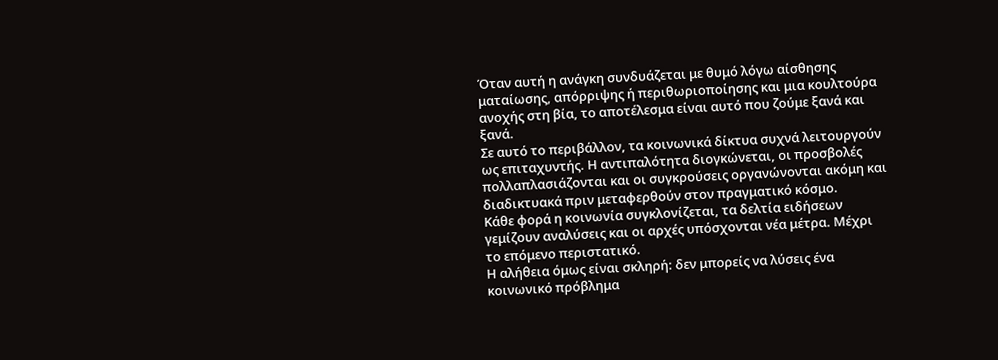Όταν αυτή η ανάγκη συνδυάζεται με θυμό λόγω αίσθησης ματαίωσης, απόρριψης ή περιθωριοποίησης και μια κουλτούρα ανοχής στη βία, το αποτέλεσμα είναι αυτό που ζούμε ξανά και ξανά.
Σε αυτό το περιβάλλον, τα κοινωνικά δίκτυα συχνά λειτουργούν ως επιταχυντής. Η αντιπαλότητα διογκώνεται, οι προσβολές πολλαπλασιάζονται και οι συγκρούσεις οργανώνονται ακόμη και διαδικτυακά πριν μεταφερθούν στον πραγματικό κόσμο.
Κάθε φορά η κοινωνία συγκλονίζεται, τα δελτία ειδήσεων γεμίζουν αναλύσεις και οι αρχές υπόσχονται νέα μέτρα. Μέχρι το επόμενο περιστατικό.
Η αλήθεια όμως είναι σκληρή: δεν μπορείς να λύσεις ένα κοινωνικό πρόβλημα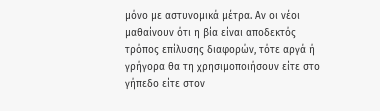μόνο με αστυνομικά μέτρα. Αν οι νέοι μαθαίνουν ότι η βία είναι αποδεκτός τρόπος επίλυσης διαφορών, τότε αργά ή γρήγορα θα τη χρησιμοποιήσουν είτε στο γήπεδο είτε στον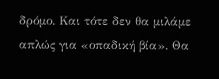δρόμο. Και τότε δεν θα μιλάμε απλώς για «οπαδική βία». Θα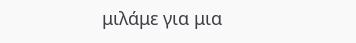μιλάμε για μια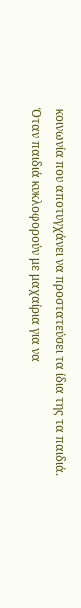κοινωνία που αποτυγχάνει να προστατεύσει τα ίδια της τα παιδιά.
Όταν παιδιά κυκλοφορούν με μαχαίρια για να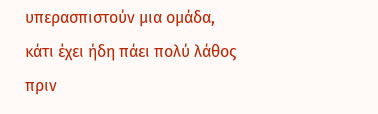υπερασπιστούν μια ομάδα, κάτι έχει ήδη πάει πολύ λάθος πριν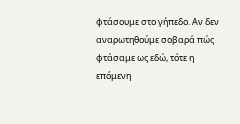φτάσουμε στο γήπεδο. Αν δεν αναρωτηθούμε σοβαρά πώς φτάσαμε ως εδώ, τότε η επόμενη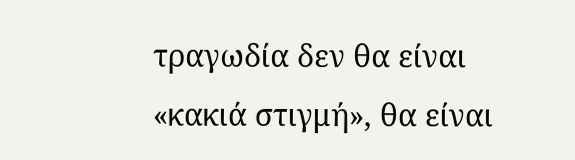τραγωδία δεν θα είναι «κακιά στιγμή», θα είναι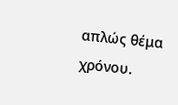απλώς θέμα χρόνου.